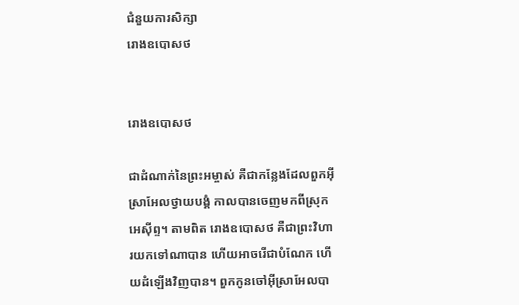ជំនួយការសិក្សា
រោងឧបោសថ


រោងឧបោសថ

ជាដំណាក់នៃព្រះអម្ចាស់ គឺជាកន្លែងដែលពួកអ៊ីស្រាអែលថ្វាយបង្គំ កាលបានចេញមកពីស្រុកអេស៊ីព្ទ។ តាមពិត រោងឧបោសថ គឺជាព្រះវិហារយកទៅណាបាន ហើយអាចរើជាបំណែក ហើយដំឡើងវិញបាន។ ពួកកូនចៅអ៊ីស្រាអែលបា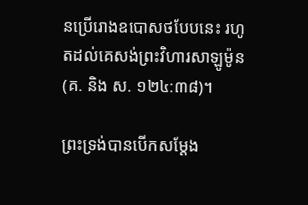នប្រើរោងឧបោសថបែបនេះ រហូតដល់គេសង់ព្រះវិហារសាឡូម៉ូន (គ. និង ស. ១២៤:៣៨)។

ព្រះទ្រង់បានបើកសម្ដែង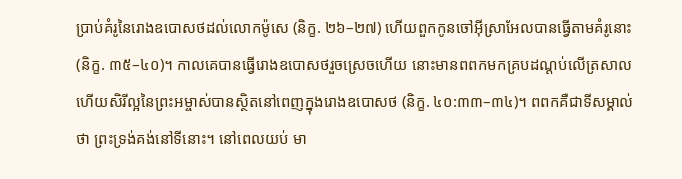ប្រាប់គំរូនៃរោងឧបោសថដល់លោកម៉ូសេ (និក្ខ. ២៦–២៧) ហើយពួកកូនចៅអ៊ីស្រាអែលបានធ្វើតាមគំរូនោះ (និក្ខ. ៣៥–៤០)។ កាលគេបានធ្វើរោងឧបោសថរួចស្រេចហើយ នោះមានពពកមកគ្របដណ្ដប់លើត្រសាល ហើយសិរីល្អនៃព្រះអម្ចាស់បានស្ថិតនៅពេញក្នុងរោងឧបោសថ (និក្ខ. ៤០:៣៣–៣៤)។ ពពកគឺជាទីសម្គាល់ថា ព្រះទ្រង់គង់នៅទីនោះ។ នៅពេលយប់ មា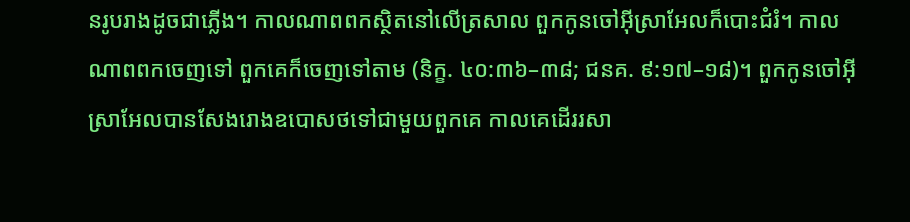នរូបរាងដូចជាភ្លើង។ កាលណាពពកស្ថិតនៅលើត្រសាល ពួកកូនចៅអ៊ីស្រាអែលក៏បោះជំរំ។ កាលណាពពកចេញទៅ ពួកគេក៏ចេញទៅតាម (និក្ខ. ៤០:៣៦–៣៨; ជនគ. ៩:១៧–១៨)។ ពួកកូនចៅអ៊ីស្រាអែលបានសែងរោងឧបោសថទៅជាមួយពួកគេ កាលគេដើររសា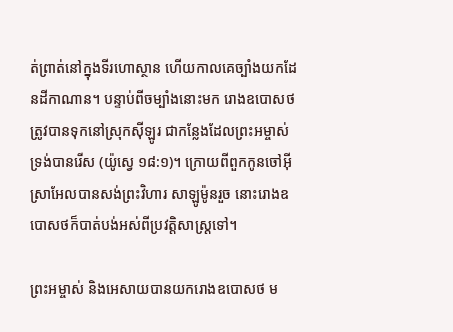ត់ព្រាត់នៅក្នុងទីរហោស្ថាន ហើយកាលគេច្បាំងយកដែនដីកាណាន។ បន្ទាប់ពីចម្បាំងនោះមក រោងឧបោសថត្រូវបានទុកនៅស្រុកស៊ីឡូរ ជាកន្លែងដែលព្រះអម្ចាស់ទ្រង់បានរើស (យ៉ូស្វេ ១៨:១)។ ក្រោយពីពួកកូនចៅអ៊ីស្រាអែលបានសង់ព្រះវិហារ សាឡូម៉ូនរួច នោះរោងឧបោសថក៏បាត់បង់អស់ពីប្រវត្តិសាស្ត្រទៅ។

ព្រះអម្ចាស់ និងអេសាយបានយករោងឧបោសថ ម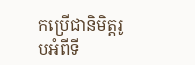កប្រើជានិមិត្តរូបអំពីទី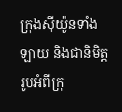ក្រុងស៊ីយ៉ូនទាំងឡាយ និងជានិមិត្តរូបអំពីក្រុ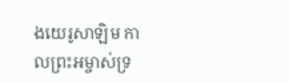ងយេរូសាឡិម កាលព្រះអម្ចាស់ទ្រ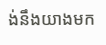ង់នឹងយាងមក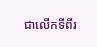ជាលើកទីពីរ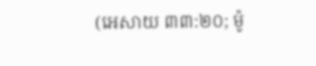(អេសាយ ៣៣:២០; ម៉ូ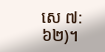សេ ៧:៦២)។